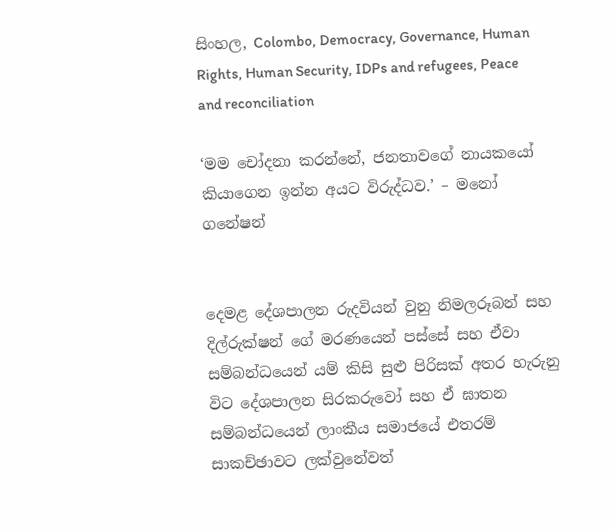සිංහල, Colombo, Democracy, Governance, Human Rights, Human Security, IDPs and refugees, Peace and reconciliation

‘මම චෝදනා කරන්නේ, ජනතාවගේ නායකයෝ කියාගෙන ඉන්න අයට විරුද්ධව.’ – මනෝ ගනේෂන්


දෙමළ දේශපාලන රුදවියන් වුනු නිමලරූබන් සහ දිල්රුක්ෂන් ගේ මරණයෙන් පස්සේ සහ ඒවා සම්බන්ධයෙන් යම් කිසි සුළු පිරිසක් අතර හැරුනු විට දේශපාලන සිරකරුවෝ සහ ඒ ඝාතන සම්බන්ධයෙන් ලාංකීය සමාජයේ එතරම් සාකච්ඡාවට ලක්වුනේවත්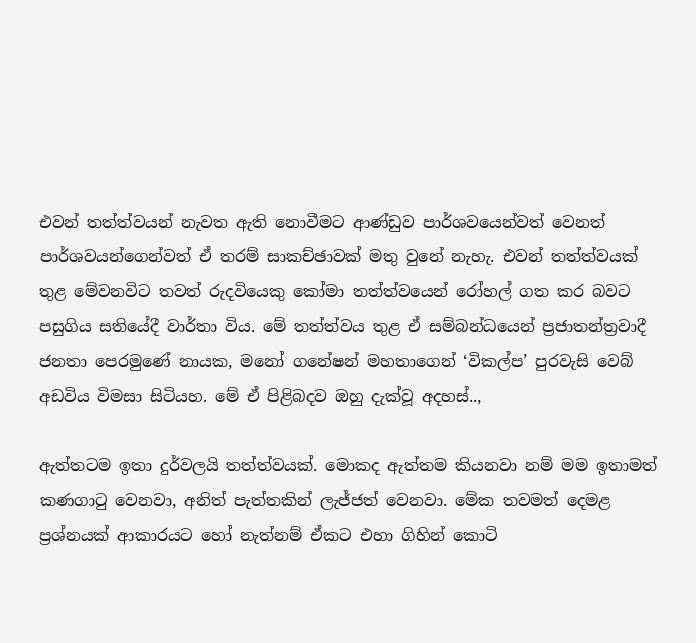එවන් තත්ත්වයන් නැවත ඇති නොවීමට ආණ්ඩුව පාර්ශවයෙන්වත් වෙනත් පාර්ශවයන්ගෙන්වත් ඒ තරම් සාකච්ඡාවක් මතු වුනේ නැහැ. එවන් තත්ත්වයක් තුළ මේවනවිට තවත් රුදවියෙකු කෝමා තත්ත්වයෙන් රෝහල් ගත කර බවට පසුගිය සතියේදී වාර්තා විය. මේ තත්ත්වය තුළ ඒ සම්බන්ධයෙන් ප්‍රජාතන්ත්‍රවාදී ජනතා පෙරමුණේ නායක, මනෝ ගනේෂන් මහතාගෙන් ‘විකල්ප’ පුරවැසි වෙබ් අඩවිය විමසා සිටියහ. මේ ඒ පිළිබදව ඔහු දැක්වූ අදහස්..,

ඇත්තටම ඉතා දුර්වලයි තත්ත්වයක්. මොකද ඇත්තම කියනවා නම් මම ඉතාමත් කණගාටු වෙනවා, අනිත් පැත්තකින් ලැජ්ජත් වෙනවා. මේක තවමත් දෙමළ ප්‍රශ්නයක් ආකාරයට හෝ නැත්නම් ඒකට එහා ගිහින් කොටි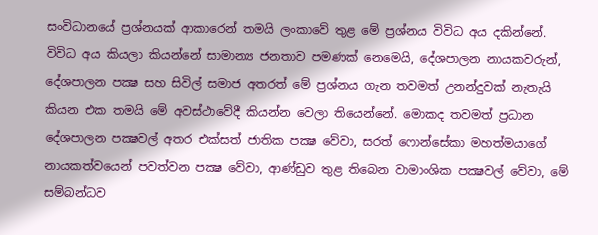සංවිධානයේ ප්‍රශ්නයක් ආකාරෙන් තමයි ලංකාවේ තුළ මේ ප්‍රශ්නය විවිධ අය දකින්නේ. විවිධ අය කියලා කියන්නේ සාමාන්‍ය ජනතාව පමණක් නෙමෙයි, දේශපාලන නායකවරුන්, දේශපාලන පක්‍ෂ සහ සිවිල් සමාජ අතරත් මේ ප්‍රශ්නය ගැන තවමත් උනන්දුවක් නැතැයි කියන එක තමයි මේ අවස්ථාවේදී කියන්න වෙලා තියෙන්නේ. මොකද තවමත් ප්‍රධාන දේශපාලන පක්‍ෂවල් අතර එක්සත් ජාතික පක්‍ෂ වේවා, සරත් ෆොන්සේකා මහත්මයාගේ නායකත්වයෙන් පවත්වන පක්‍ෂ වේවා, ආණ්ඩුව තුළ තිබෙන වාමාංශික පක්‍ෂවල් වේවා, මේ සම්බන්ධව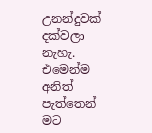උනන්දුවක් දක්වලා නැහැ. එමෙන්ම අනිත් පැත්තෙන් මට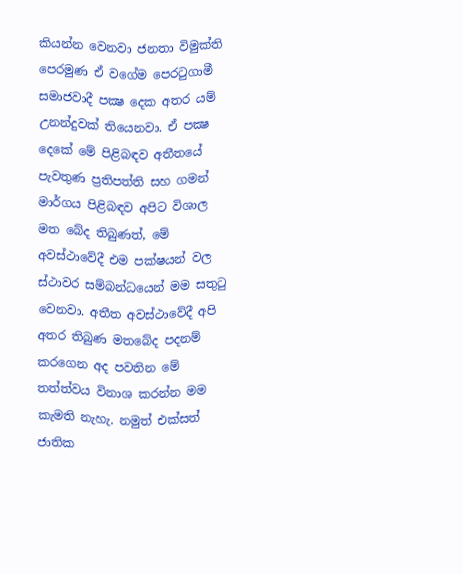කියන්න වෙනවා ජනතා විමුක්ති පෙරමුණ ඒ වගේම පෙරටුගාමී සමාජවාදී පක්‍ෂ දෙක අතර යම් උනන්දුවක් තියෙනවා. ඒ පක්‍ෂ දෙකේ මේ පිළිබඳව අතීතයේ පැවතුණ ප්‍රතිපත්ති සහ ගමන් මාර්ගය පිළිබඳව අපිට විශාල මත බේද තිබුණත්, මේ අවස්ථාවේදී එම පක්ෂයන් වල ස්ථාවර සම්බන්ධයෙන් මම සතුටු වෙනවා. අතීත අවස්ථාවේදී අපි අතර තිබුණ මතබේද පදනම් කරගෙන අද පවතින මේ තත්ත්වය විනාශ කරන්න මම කැමති නැහැ. නමුත් එක්සත් ජාතික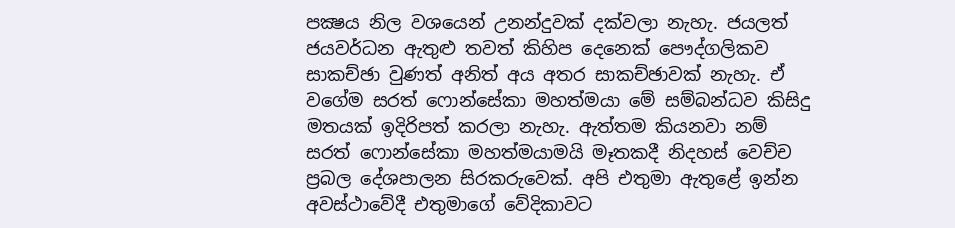පක්‍ෂය නිල වශයෙන් උනන්දුවක් දක්වලා නැහැ. ජයලත් ජයවර්ධන ඇතුළු තවත් කිහිප දෙනෙක් පෞද්ගලිකව සාකච්ඡා වුණත් අනිත් අය අතර සාකච්ඡාවක් නැහැ. ඒ වගේම සරත් ෆොන්සේකා මහත්මයා මේ සම්බන්ධව කිසිදු මතයක් ඉදිරිපත් කරලා නැහැ. ඇත්තම කියනවා නම් සරත් ෆොන්සේකා මහත්මයාමයි මෑතකදී නිදහස් වෙච්ච ප්‍රබල දේශපාලන සිරකරුවෙක්. අපි එතුමා ඇතුළේ ඉන්න අවස්ථාවේදී එතුමාගේ වේදිකාවට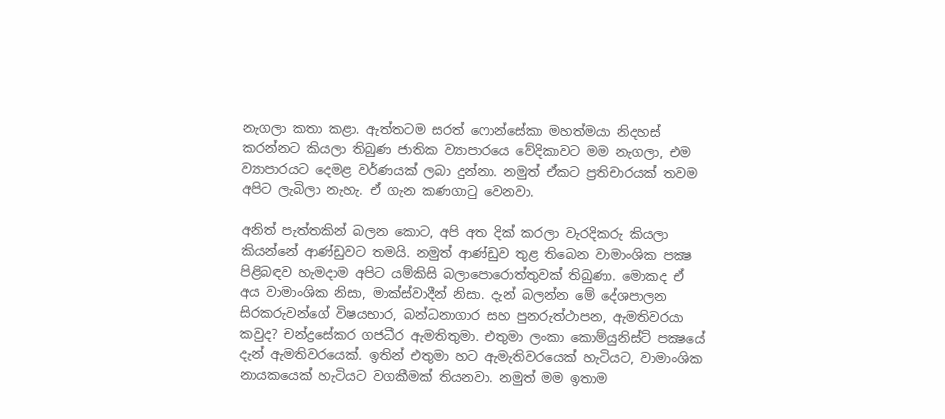නැගලා කතා කළා. ඇත්තටම සරත් ෆොන්සේකා මහත්මයා නිදහස් කරන්නට කියලා තිබුණ ජාතික ව්‍යාපාරයෙ වේදිකාවට මම නැගලා, එම ව්‍යාපාරයට දෙමළ වර්ණයක් ලබා දුන්නා. නමුත් ඒකට ප්‍රතිචාරයක් තවම අපිට ලැබිලා නැහැ. ඒ ගැන කණගාටු වෙනවා.

අනිත් පැත්තකින් බලන කොට, අපි අත දික් කරලා වැරදිකරු කියලා කියන්නේ ආණ්ඩුවට තමයි. නමුත් ආණ්ඩුව තුළ තිබෙන වාමාංශික පක්‍ෂ පිළිබඳව හැමදාම අපිට යම්කිසි බලාපොරොත්තුවක් තිබුණා. මොකද ඒ අය වාමාංශික නිසා, මාක්ස්වාදීන් නිසා. දැන් බලන්න මේ දේශපාලන සිරකරුවන්ගේ විෂයභාර, බන්ධනාගාර සහ පුනරුත්ථාපන, ඇමතිවරයා කවුද? චන්ද්‍රසේකර ගජධීර ඇමතිතුමා. එතුමා ලංකා කොම්යුනිස්ට් පක්‍ෂයේ දැන් ඇමතිවරයෙක්. ඉතින් එතුමා හට ඇමැතිවරයෙක් හැටියට, වාමාංශික නායකයෙක් හැටියට වගකීමක් තියනවා. නමුත් මම ඉතාම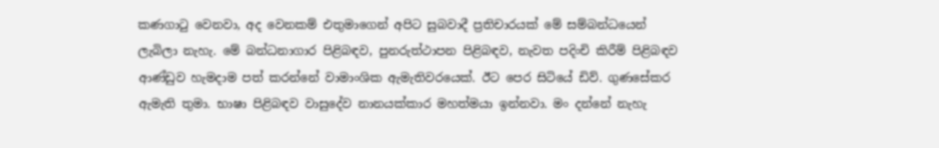කණගාටු වෙනවා, අද වෙනකම් එතුමාගෙන් අපිට සුබවාදී ප්‍රතිචාරයක් මේ සම්බන්ධයෙන් ලැබිලා නැහැ. මේ බන්ධනාගාර පිළිබඳව, පුනරුත්ථාපන පිළිබඳව, නැවත පදිංචි කිරීම් පිළිබඳව ආණ්ඩුව හැමදාම පත් කරන්නේ වාමාංශික ඇමැතිවරයෙක්. ඊට පෙර සිටියේ ඩිව්. ගුණසේකර ඇමැති තුමා. භාෂා පිළිබඳව වාසුදේව නානයක්කාර මහත්මයා ඉන්නවා. මං දන්නේ නැහැ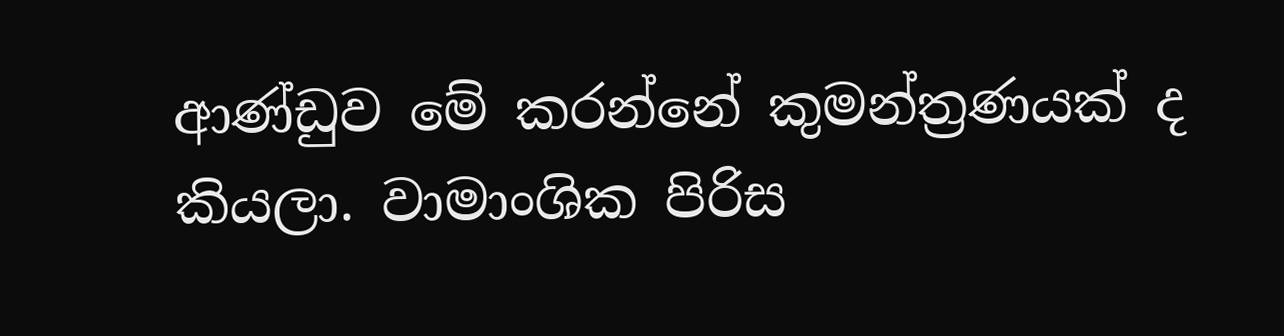ආණ්ඩුව මේ කරන්නේ කුමන්ත්‍රණයක් ද කියලා. වාමාංශික පිරිස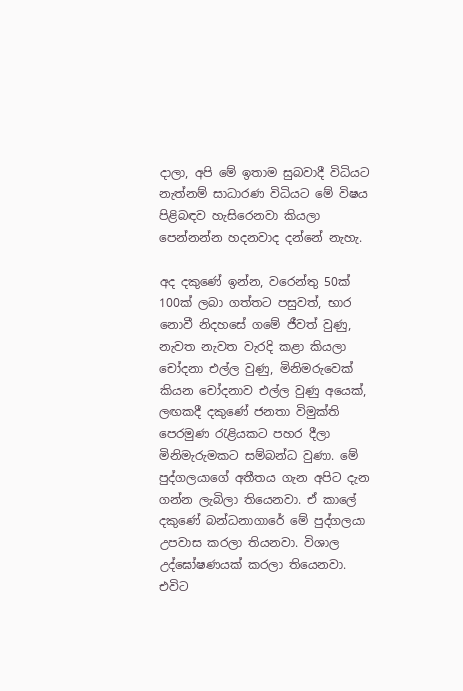දාලා, අපි මේ ඉතාම සුබවාදී විධියට නැත්නම් සාධාරණ විධියට මේ විෂය පිළිබඳව හැසිරෙනවා කියලා පෙන්නන්න හදනවාද දන්නේ නැහැ.

අද දකුණේ ඉන්න, වරෙන්තු 50ක් 100ක් ලබා ගත්තට පසුවත්, භාර නොවී නිදහසේ ගමේ ජීවත් වුණු, නැවත නැවත වැරදි කළා කියලා චෝදනා එල්ල වුණු, මිනිමරුවෙක් කියන චෝදනාව එල්ල වුණු අයෙක්, ලඟකදී දකුණේ ජනතා විමුක්ති පෙරමුණ රැළියකට පහර දීලා මිනිමැරුමකට සම්බන්ධ වුණා. මේ පුද්ගලයාගේ අතීතය ගැන අපිට දැන ගන්න ලැබිලා තියෙනවා. ඒ කාලේ දකුණේ බන්ධනාගාරේ මේ පුද්ගලයා උපවාස කරලා තියනවා. විශාල උද්ඝෝෂණයක් කරලා තියෙනවා. එවිට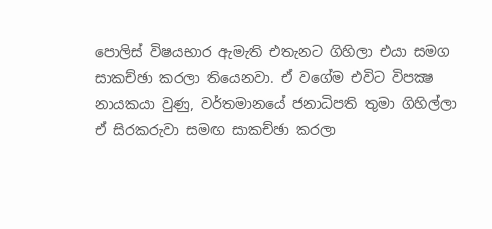පොලිස් විෂයභාර ඇමැති එතැනට ගිහිලා එයා සමග සාකච්ඡා කරලා තියෙනවා. ඒ වගේම එවිට විපක්‍ෂ නායකයා වුණු, වර්තමානයේ ජනාධිපති තුමා ගිහිල්ලා ඒ සිරකරුවා සමඟ සාකච්ඡා කරලා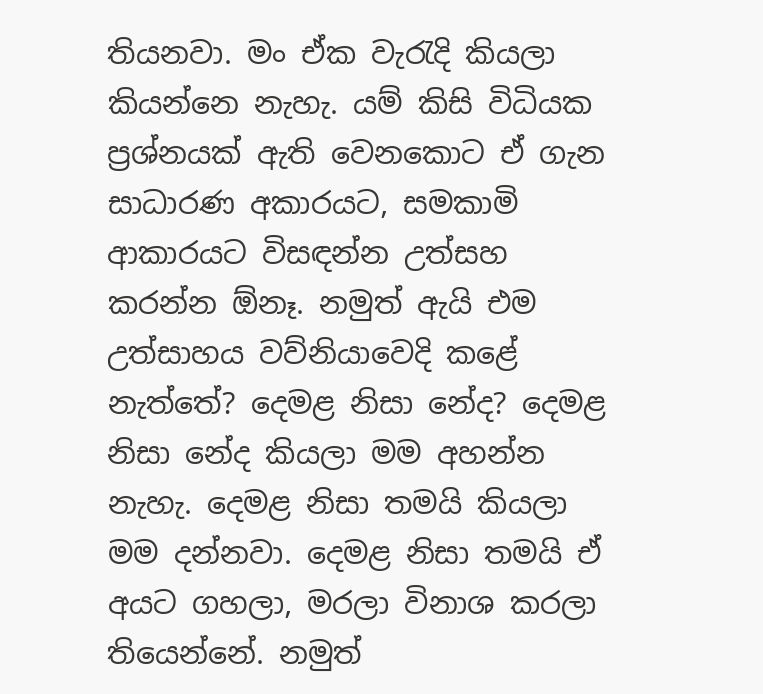තියනවා. මං ඒක වැරැදි කියලා කියන්නෙ නැහැ. යම් කිසි විධියක ප්‍රශ්නයක් ඇති වෙනකොට ඒ ගැන සාධාරණ අකාරයට, සමකාමි ආකාරයට විසඳන්න උත්සහ කරන්න ඕනෑ. නමුත් ඇයි එම උත්සාහය වව්නියාවෙදි කළේ නැත්තේ? දෙමළ නිසා නේද? දෙමළ නිසා නේද කියලා මම අහන්න නැහැ. දෙමළ නිසා තමයි කියලා මම දන්නවා. දෙමළ නිසා තමයි ඒ අයට ගහලා, මරලා විනාශ කරලා තියෙන්නේ. නමුත්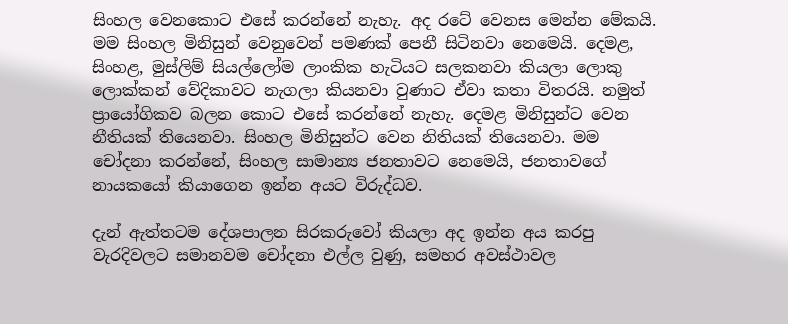සිංහල වෙනකොට එසේ කරන්නේ නැහැ. අද රටේ වෙනස මෙන්න මේකයි. මම සිංහල මිනිසුන් වෙනුවෙන් පමණක් පෙනී සිටිනවා නෙමෙයි. දෙමළ, සිංහළ, මුස්ලිම් සියල්ලෝම ලාංකික හැටියට සලකනවා කියලා ලොකු ලොක්කන් වේදිකාවට නැගලා කියනවා වුණාට ඒවා කතා විතරයි. නමුත් ප්‍රායෝගිකව බලන කොට එසේ කරන්නේ නැහැ. දෙමළ මිනිසුන්ට වෙන නීතියක් තියෙනවා. සිංහල මිනිසුන්ට වෙන නිතියක් තියෙනවා. මම චෝදනා කරන්නේ, සිංහල සාමාන්‍ය ජනතාවට නෙමෙයි, ජනතාවගේ නායකයෝ කියාගෙන ඉන්න අයට විරුද්ධව.

දැන් ඇත්තටම දේශපාලන සිරකරුවෝ කියලා අද ඉන්න අය කරපු වැරදිවලට සමානවම චෝදනා එල්ල වුණු, සමහර අවස්ථාවල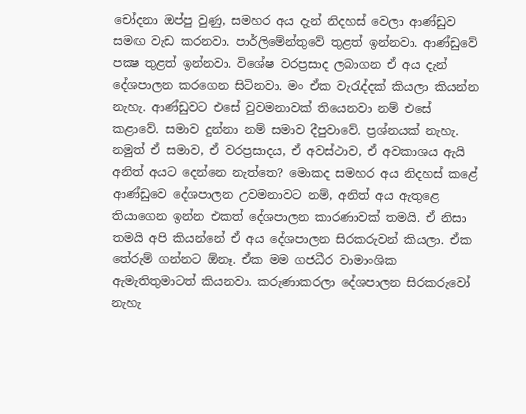චෝදනා ඔප්පු වුණු, සමහර අය දැන් නිදහස් වෙලා ආණ්ඩුව සමඟ වැඩ කරනවා. පාර්ලිමේන්තුවේ තුළත් ඉන්නවා. ආණ්ඩුවේ පක්‍ෂ තුළත් ඉන්නවා. විශේෂ වරප්‍රසාද ලබාගන ඒ අය දැන් දේශපාලන කරගෙන සිටිනවා. මං ඒක වැරැද්දක් කියලා කියන්න නැහැ. ආණ්ඩුවට එසේ වුවමනාවක් තියෙනවා නම් එසේ කළාවේ. සමාව දුන්නා නම් සමාව දීපුවාවේ. ප්‍රශ්නයක් නැහැ. නමුත් ඒ සමාව, ඒ වරප්‍රසාදය, ඒ අවස්ථාව, ඒ අවකාශය ඇයි අනිත් අයට දෙන්නෙ නැත්තෙ? මොකද සමහර අය නිදහස් කළේ ආණ්ඩුවෙ දේශපාලන උවමනාවට නම්, අනිත් අය ඇතුළෙ තියාගෙන ඉන්න එකත් දේශපාලන කාරණාවක් තමයි. ඒ නිසා තමයි අපි කියන්නේ ඒ අය දේශපාලන සිරකරුවන් කියලා. ඒක තේරුම් ගන්නට ඕනෑ. ඒක මම ගජධීර වාමාංශික ඇමැතිතුමාටත් කියනවා. කරුණාකරලා දේශපාලන සිරකරුවෝ නැහැ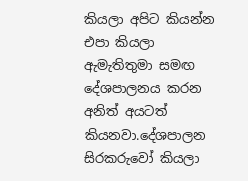කියලා අපිට කියන්න එපා කියලා ඇමැතිතුමා සමඟ දේශපාලනය කරන අනිත් අයටත් කියනවා.දේශපාලන සිරකරුවෝ කියලා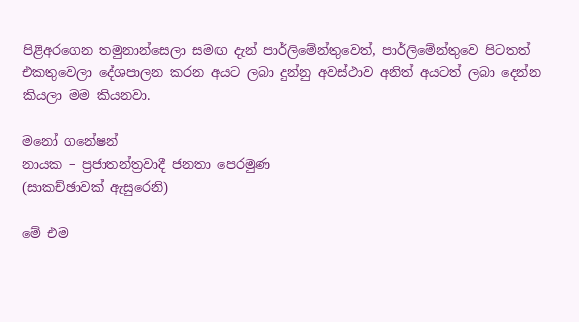පිළිඅරගෙන තමුනාන්සෙලා සමඟ දැන් පාර්ලිමේන්තුවෙත්, පාර්ලිමේන්තුවෙ පිටතත් එකතුවෙලා දේශපාලන කරන අයට ලබා දුන්නු අවස්ථාව අනිත් අයටත් ලබා දෙන්න කියලා මම කියනවා.

මනෝ ගනේෂන්
නායක – ප්‍රජාතන්ත්‍රවාදී ජනතා පෙරමුණ
(සාකච්ඡාවක් ඇසුරෙනි)

මේ එම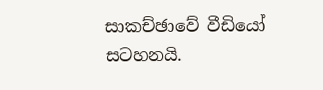සාකච්ඡාවේ වීඩියෝ සටහනයි.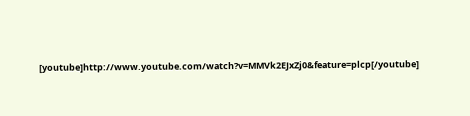[youtube]http://www.youtube.com/watch?v=MMVk2EJxZj0&feature=plcp[/youtube]